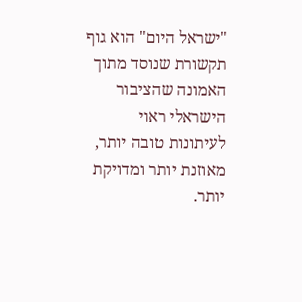"ישראל היום" הוא גוף תקשורת שנוסד מתוך האמונה שהציבור הישראלי ראוי לעיתונות טובה יותר, מאוזנת יותר ומדויקת יותר.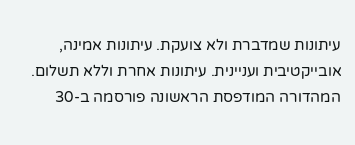עיתונות שמדברת ולא צועקת. עיתונות אמינה, אובייקטיבית ועניינית. עיתונות אחרת וללא תשלום. המהדורה המודפסת הראשונה פורסמה ב-30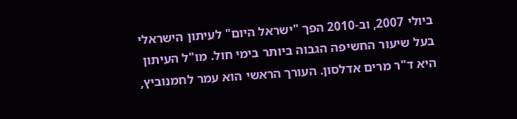ביולי 2007, וב-2010 הפך "ישראל היום" לעיתון הישראלי בעל שיעור החשיפה הגבוה ביותר בימי חול. מו"ל העיתון היא ד"ר מרים אדלסון. העורך הראשי הוא עמר לחמנוביץ,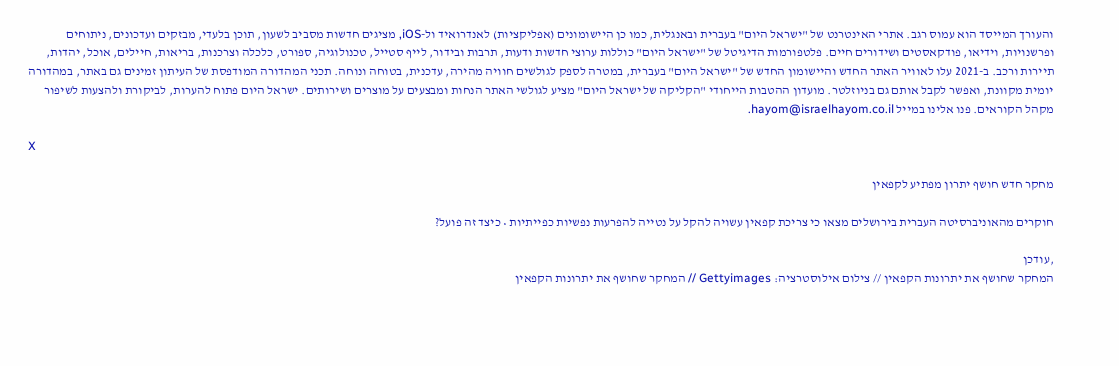והעורך המייסד הוא עמוס רגב. אתרי האינטרנט של "ישראל היום" בעברית ובאנגלית, כמו כן היישומונים (אפליקציות) לאנדרואיד ול-iOS, מציגים חדשות מסביב לשעון, תוכן בלעדי, מבזקים ועדכונים, ניתוחים ופרשנויות, וידיאו, פודקאסטים ושידורים חיים. פלטפורמות הדיגיטל של "ישראל היום" כוללות ערוצי חדשות ודעות, תרבות ובידור, לייף סטייל, טכנולוגיה, ספורט, כלכלה וצרכנות, בריאות, חיילים, אוכל, יהדות, תיירות ורכב. ב-2021 עלו לאוויר האתר החדש והיישומון החדש של "ישראל היום" בעברית, במטרה לספק לגולשים חוויה מהירה, עדכנית, בטוחה ונוחה. תכני המהדורה המודפסת של העיתון זמינים גם באתר, במהדורה יומית מקוונת, ואפשר לקבל אותם גם בניוזלטר. מועדון ההטבות הייחודי "הקליקה של ישראל היום" מציע לגולשי האתר הנחות ומבצעים על מוצרים ושירותים. ישראל היום פתוח להערות, לביקורת ולהצעות לשיפור מקהל הקוראים. פנו אלינו במייל hayom@israelhayom.co.il.

X

מחקר חדש חושף יתרון מפתיע לקפאין

חוקרים מהאוניברסיטה העברית בירושלים מצאו כי צריכת קפאין עשויה להקל על נטייה להפרעות נפשיות כפייתיות • כיצד זה פועל?

,עודכן
המחקר שחושף את יתרונות הקפאין // צילום אילוסטרציה: Gettyimages // המחקר שחושף את יתרונות הקפאין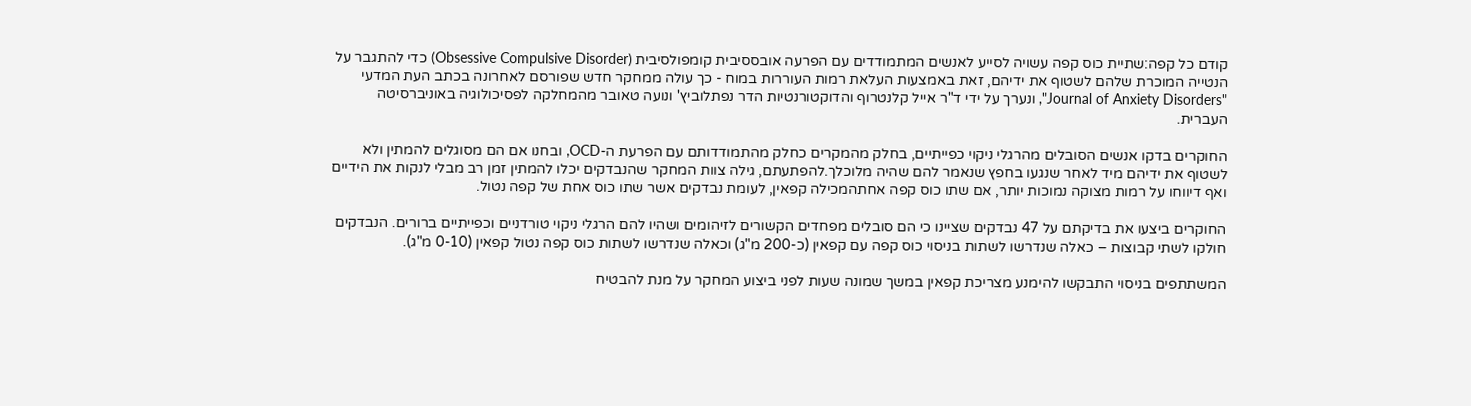קודם כל קפה:שתיית כוס קפה עשויה לסייע לאנשים המתמודדים עם הפרעה אובססיבית קומפולסיבית (Obsessive Compulsive Disorder) כדי להתגבר על הנטייה המוכרת שלהם לשטוף את ידיהם, זאת באמצעות העלאת רמות העוררות במוח - כך עולה ממחקר חדש שפורסם לאחרונה בכתב העת המדעי "Journal of Anxiety Disorders", ונערך על ידי ד"ר אייל קלנטרוף והדוקטורנטיות הדר נפתלוביץ' ונועה טאובר מהמחלקה לפסיכולוגיה באוניברסיטה העברית.

החוקרים בדקו אנשים הסובלים מהרגלי ניקוי כפייתיים, בחלק מהמקרים כחלק מהתמודדותם עם הפרעת ה-OCD, ובחנו אם הם מסוגלים להמתין ולא לשטוף את ידיהם מיד לאחר שנגעו בחפץ שנאמר להם שהיה מלוכלך.להפתעתם, גילה צוות המחקר שהנבדקים יכלו להמתין זמן רב מבלי לנקות את הידיים ואף דיווחו על רמות מצוקה נמוכות יותר, אם שתו כוס קפה אחתהמכילה קפאין, לעומת נבדקים אשר שתו כוס אחת של קפה נטול.

החוקרים ביצעו את בדיקתם על 47 נבדקים שציינו כי הם סובלים מפחדים הקשורים לזיהומים ושהיו להם הרגלי ניקוי טורדניים וכפייתיים ברורים. הנבדקים חולקו לשתי קבוצות – כאלה שנדרשו לשתות בניסוי כוס קפה עם קפאין (כ-200 מ"ג) וכאלה שנדרשו לשתות כוס קפה נטול קפאין (0-10 מ"ג).

המשתתפים בניסוי התבקשו להימנע מצריכת קפאין במשך שמונה שעות לפני ביצוע המחקר על מנת להבטיח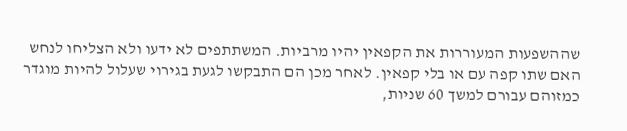שההשפעות המעוררות את הקפאין יהיו מרביות. המשתתפים לא ידעו ולא הצליחו לנחש האם שתו קפה עם או בלי קפאין. לאחר מכן הם התבקשו לגעת בגירוי שעלול להיות מוגדר כמזוהם עבורם למשך 60 שניות,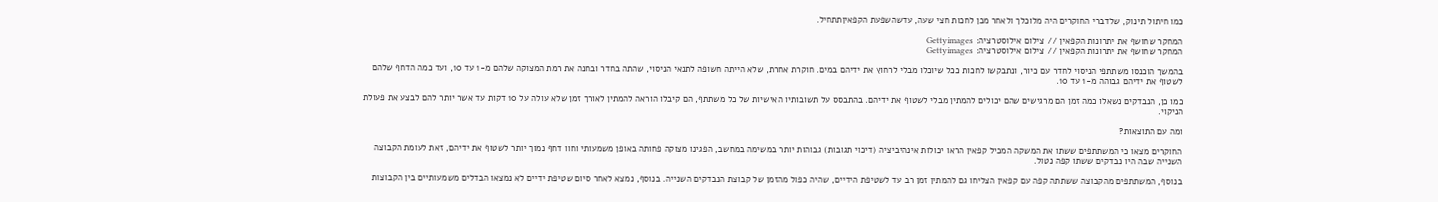כמו חיתול תינוק, שלדברי החוקרים היה מלוכלך ולאחר מכן לחכות חצי שעה, עדשהשפעת הקפאיןתתחיל.

המחקר שחושף את יתרונות הקפאין // צילום אילוסטרציה: Gettyimages
המחקר שחושף את יתרונות הקפאין // צילום אילוסטרציה: Gettyimages

בהמשך הוכנסו משתתפי הניסוי לחדר עם כיור, ונתבקשו לחכות ככל שיוכלו מבלי לרחוץ את ידיהם במים. חוקרת אחרת, שלא הייתה חשופה לתנאי הניסוי, שהתה בחדר ובחנה את רמת המצוקה שלהם מ-1 עד 10, ועד כמה הדחף שלהם לשטוף את ידיהם גבוהה מ-1 עד 10.

כמו כן, הנבדקים נשאלו כמה זמן הם מרגישים שהם יכולים להמתין מבלי לשטוף את ידיהם. בהתבסס על תשובותיו האישיות של כל משתתף, הם קיבלו הוראה להמתין לאורך זמן שלא עולה על 10 דקות עד אשר יותר להם לבצע את פעולת הניקוי.

ומה עם התוצאות?

החוקרים מצאו כי המשתתפים ששתו את המשקה המכיל קפאין הראו יכולות אינהיביציה (דיכוי תגובות) גבוהות יותר במשימה במחשב, הפגינו מצוקה פחותה באופן משמעותי וחוו דחף נמוך יותר לשטוף את ידיהם, זאת לעומת הקבוצה השנייה שבה היו נבדקים ששתו קפה נטול.

בנוסף, המשתתפים מהקבוצה ששתתה קפה עם קפאין הצליחו גם להמתין זמן רב עד לשטיפת הידיים, שהיה כפול מהזמן של קבוצת הנבדקים השנייה. בנוסף, נמצא לאחר סיום שטיפת ידיים לא נמצאו הבדלים משמעותיים בין הקבוצות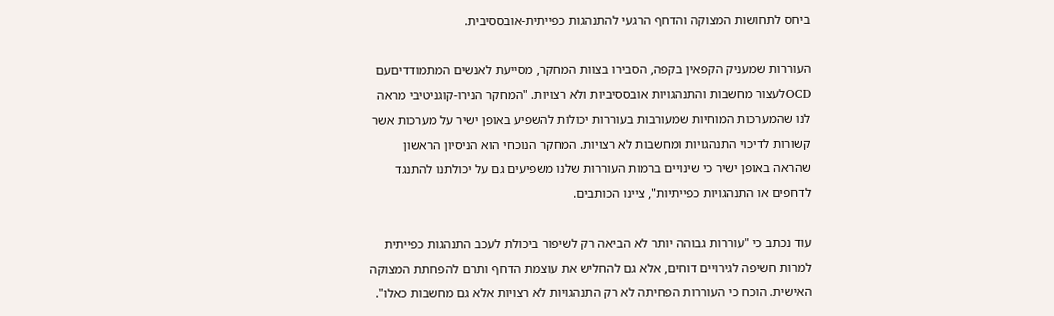ביחס לתחושות המצוקה והדחף הרגעי להתנהגות כפייתית-אובססיבית.

העוררות שמעניק הקפאין בקפה, הסבירו בצוות המחקר, מסייעת לאנשים המתמודדיםעם OCDלעצור מחשבות והתנהגויות אובססיביות ולא רצויות. "המחקר הנירו-קוגניטיבי מראה לנו שהמערכות המוחיות שמעורבות בעוררות יכולות להשפיע באופן ישיר על מערכות אשר קשורות לדיכוי התנהגויות ומחשבות לא רצויות. המחקר הנוכחי הוא הניסיון הראשון שהראה באופן ישיר כי שינויים ברמות העוררות שלנו משפיעים גם על יכולתנו להתנגד לדחפים או התנהגויות כפייתיות", ציינו הכותבים.

עוד נכתב כי "עוררות גבוהה יותר לא הביאה רק לשיפור ביכולת לעכב התנהגות כפייתית למרות חשיפה לגירויים דוחים, אלא גם להחליש את עוצמת הדחף ותרם להפחתת המצוקה האישית. הוכח כי העוררות הפחיתה לא רק התנהגויות לא רצויות אלא גם מחשבות כאלו".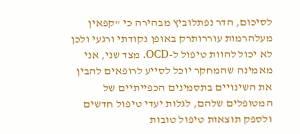לסיכום, הדר נפתלוביץ מבהירה כי "קפאין מעלהרמות עוררותרק באופן נקודתי ורגעי ולכן לא יכול להוות טיפול ל-OCD. מצד שני, אני מאמינה שהמחקר יוכל לסייע לרופאים להבין את השינויים בתסמינים הכפייתיים של המטופלים שלהם, לגלות יעדי טיפול חדשים ולספק תוצאות טיפול טובות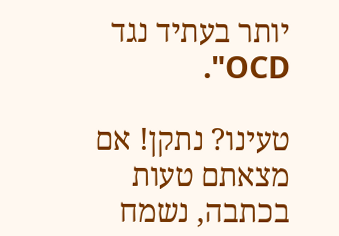יותר בעתיד נגד OCD".

טעינו? נתקן! אם מצאתם טעות בכתבה, נשמח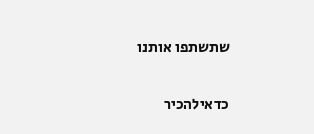שתשתפו אותנו

כדאילהכיר